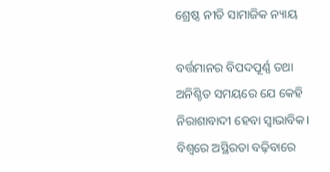ଶ୍ରେଷ୍ଠ ନୀତି ସାମାଜିକ ନ୍ୟାୟ

ବର୍ତ୍ତମାନର ବିପଦପୂର୍ଣ୍ଣ ତଥା ଅନିଶ୍ଚିତ ସମୟରେ ଯେ କେହି ନିରାଶାବାଦୀ ହେବା ସ୍ବାଭାବିକ। ବିଶ୍ୱରେ ଅସ୍ଥିରତା ବଢ଼ିବାରେ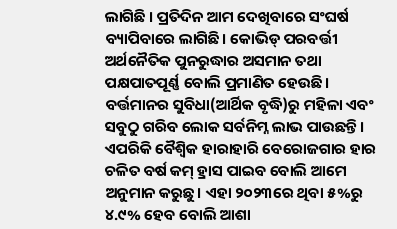ଲାଗିଛି । ପ୍ରତିଦିନ ଆମ ଦେଖିବାରେ ସଂଘର୍ଷ ବ୍ୟାପିବାରେ ଲାଗିଛି। କୋଭିଡ୍‌ ପରବର୍ତ୍ତୀ ଅର୍ଥନୈତିକ ପୁନରୁଦ୍ଧାର ଅସମାନ ତଥା ପକ୍ଷପାତପୂର୍ଣ୍ଣ ବୋଲି ପ୍ରମାଣିତ ହେଉଛି। ବର୍ତ୍ତମାନର ସୁବିଧା(ଆର୍ଥିକ ବୃଦ୍ଧି)ରୁ ମହିଳା ଏବଂ ସବୁଠୁ ଗରିବ ଲୋକ ସର୍ବନିମ୍ନ ଲାଭ ପାଉଛନ୍ତି। ଏପରିକି ବୈଶ୍ୱିକ ହାରାହାରି ବେରୋଜଗାର ହାର ଚଳିତ ବର୍ଷ କମ୍‌ ହ୍ରାସ ପାଇବ ବୋଲି ଆମେ ଅନୁମାନ କରୁଛୁ। ଏହା ୨୦୨୩ରେ ଥିବା ୫%ରୁ ୪.୯% ହେବ ବୋଲି ଆଶା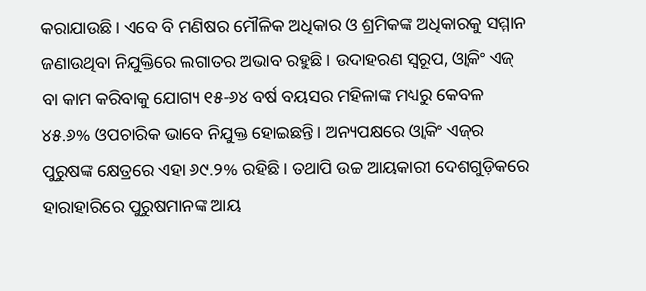କରାଯାଉଛି। ଏବେ ବି ମଣିଷର ମୌଳିକ ଅଧିକାର ଓ ଶ୍ରମିକଙ୍କ ଅଧିକାରକୁ ସମ୍ମାନ ଜଣାଉଥିବା ନିଯୁକ୍ତିରେ ଲଗାତର ଅଭାବ ରହୁଛି। ଉଦାହରଣ ସ୍ବରୂପ, ଓ୍ବାକିଂ ଏଜ୍‌ ବା କାମ କରିବାକୁ ଯୋଗ୍ୟ ୧୫-୬୪ ବର୍ଷ ବୟସର ମହିଳାଙ୍କ ମଧ୍ୟରୁ କେବଳ ୪୫.୬% ଓପଚାରିକ ଭାବେ ନିଯୁକ୍ତ ହୋଇଛନ୍ତି। ଅନ୍ୟପକ୍ଷରେ ଓ୍ବାକିଂ ଏଜ୍‌ର ପୁରୁଷଙ୍କ କ୍ଷେତ୍ରରେ ଏହା ୬୯.୨% ରହିଛି। ତଥାପି ଉଚ୍ଚ ଆୟକାରୀ ଦେଶଗୁଡ଼ିକରେ ହାରାହାରିରେ ପୁରୁଷମାନଙ୍କ ଆୟ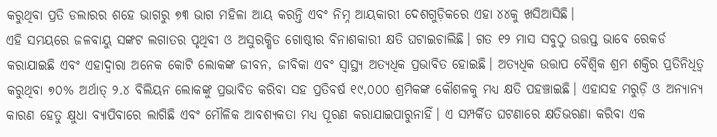କରୁଥିବା ପ୍ରତି ଡଲାରର ଶହେ ଭାଗରୁ ୭୩ ଭାଗ ମହିଳା ଆୟ କରନ୍ତି ଏବଂ ନିମ୍ନ ଆୟକାରୀ ଦେଶଗୁଡ଼ିକରେ ଏହା ୪୪କୁ ଖସିଆସିଛି।
ଏହି ସମୟରେ ଜଳବାୟୁ ସଙ୍କଟ ଲଗାତର ପୃଥିବୀ ଓ ଅସୁରକ୍ଷିତ ଗୋଷ୍ଠୀର ବିନାଶକାରୀ କ୍ଷତି ଘଟାଇଚାଲିଛି। ଗତ ୧୨ ମାସ ସବୁଠୁ ଉତ୍ତପ୍ତ ଭାବେ ରେକର୍ଡ କରାଯାଇଛି ଏବଂ ଏହାଦ୍ୱାରା ଅନେକ କୋଟି ଲୋକଙ୍କ ଜୀବନ, ଜୀବିକା ଏବଂ ସ୍ବାସ୍ଥ୍ୟ ଅତ୍ୟଧିକ ପ୍ରଭାବିତ ହୋଇଛି। ଅତ୍ୟଧିକ ଉତ୍ତାପ ବୈଶ୍ୱିକ ଶ୍ରମ ଶକ୍ତିର ପ୍ରତିନିଧିତ୍ୱ କରୁଥିବା ୭୦% ଅର୍ଥାତ୍‌ ୨.୪ ବିଲିୟନ ଲୋକଙ୍କୁ ପ୍ରଭାବିତ କରିବା ସହ ପ୍ରତିବର୍ଷ ୧୯,୦୦୦ ଶ୍ରମିକଙ୍କ କୌଶଳକୁ ମଧ୍ୟ କ୍ଷତି ପହଞ୍ଚାଇଛି। ଏହାସହ ମରୁଡ଼ି ଓ ଅନ୍ୟାନ୍ୟ କାରଣ ହେତୁ କ୍ଷୁଧା ବ୍ୟାପିବାରେ ଲାଗିଛି ଏବଂ ମୌଳିକ ଆବଶ୍ୟକତା ମଧ୍ୟ ପୂରଣ କରାଯାଇପାରୁନାହିଁ। ଏ ସମ୍ପର୍କିତ ଘଟଣାରେ କ୍ଷତିଭରଣା କରିବା ଏକ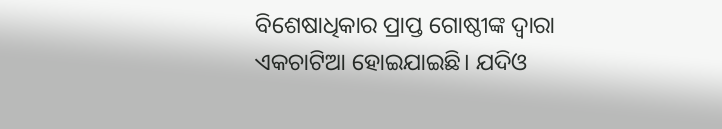ବିଶେଷାଧିକାର ପ୍ରାପ୍ତ ଗୋଷ୍ଠୀଙ୍କ ଦ୍ୱାରା ଏକଚାଟିଆ ହୋଇଯାଇଛି। ଯଦିଓ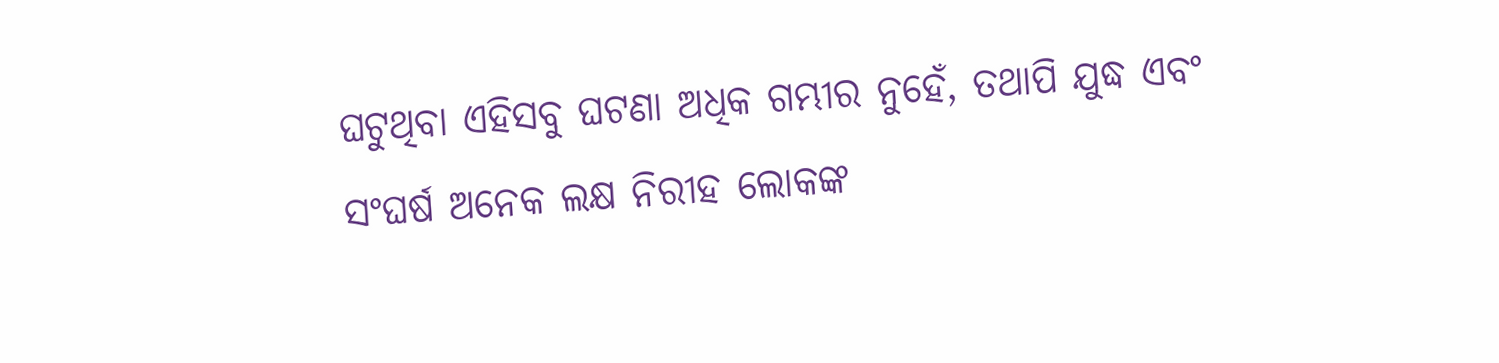ଘଟୁଥିବା ଏହିସବୁ ଘଟଣା ଅଧିକ ଗମ୍ଭୀର ନୁହେଁ, ତଥାପି ଯୁଦ୍ଧ ଏବଂ ସଂଘର୍ଷ ଅନେକ ଲକ୍ଷ ନିରୀହ ଲୋକଙ୍କ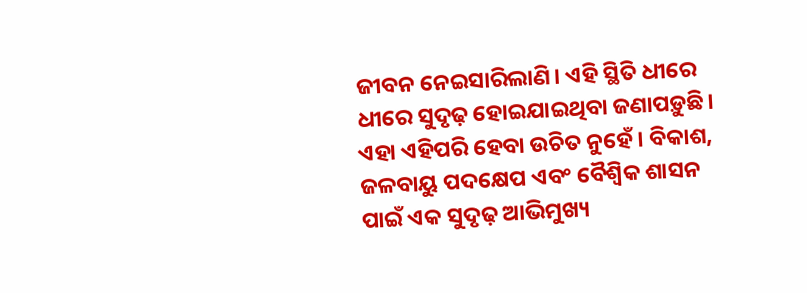ଜୀବନ ନେଇସାରିଲାଣି। ଏହି ସ୍ଥିତି ଧୀରେ ଧୀରେ ସୁଦୃଢ଼ ହୋଇଯାଇଥିବା ଜଣାପଡ଼ୁଛି। ଏହା ଏହିପରି ହେବା ଉଚିତ ନୁହେଁ । ବିକାଶ, ଜଳବାୟୁ ପଦକ୍ଷେପ ଏବଂ ବୈଶ୍ୱିକ ଶାସନ ପାଇଁ ଏକ ସୁଦୃଢ଼ ଆଭିମୁଖ୍ୟ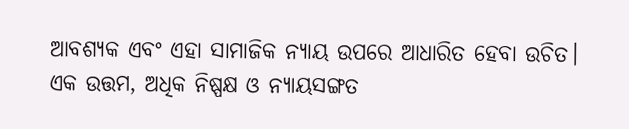ଆବଶ୍ୟକ ଏବଂ ଏହା ସାମାଜିକ ନ୍ୟାୟ ଉପରେ ଆଧାରିତ ହେବା ଉଚିତ। ଏକ ଉତ୍ତମ, ଅଧିକ ନିଷ୍ପକ୍ଷ ଓ ନ୍ୟାୟସଙ୍ଗତ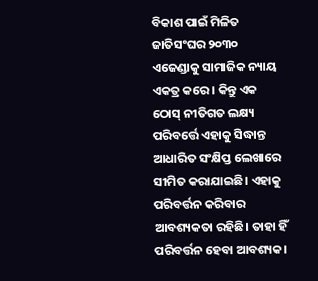ବିକାଶ ପାଇଁ ମିଳିତ ଜାତିସଂଘର ୨୦୩୦ ଏଜେଣ୍ଡାକୁ ସାମାଜିକ ନ୍ୟାୟ ଏକତ୍ର କରେ । କିନ୍ତୁ ଏକ ଠୋସ୍‌ ନୀତିଗତ ଲକ୍ଷ୍ୟ ପରିବର୍ତ୍ତେ ଏହାକୁ ସିଦ୍ଧାନ୍ତ ଆଧାରିତ ସଂକ୍ଷିପ୍ତ ଲେଖାରେ ସୀମିତ କରାଯାଇଛି। ଏହାକୁ ପରିବର୍ତ୍ତନ କରିବାର ଆବଶ୍ୟକତା ରହିଛି। ତାହା ହିଁ ପରିବର୍ତ୍ତନ ହେବା ଆବଶ୍ୟକ।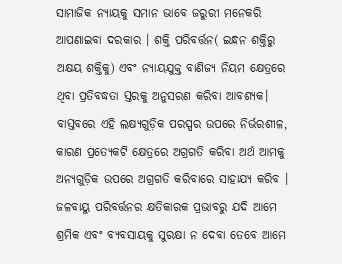ସାମାଜିକ ନ୍ୟାୟକୁ ସମାନ ଭାବେ ଜରୁରୀ ମନେକରି ଆପଣାଇବା ଦରକାର । ଶକ୍ତି ପରିବର୍ତ୍ତନ( ଇନ୍ଧନ ଶକ୍ତିରୁ ଅକ୍ଷୟ ଶକ୍ତିକୁ) ଏବଂ ନ୍ୟାୟଯୁକ୍ତ ବାଣିଜ୍ୟ ନିୟମ କ୍ଷେତ୍ରରେ ଥିବା ପ୍ରତିବଦ୍ଧତା ସ୍ତରକୁ ଅନୁସରଣ କରିବା ଆବଶ୍ୟକ। ବାସ୍ତବରେ ଏହି ଲକ୍ଷ୍ୟଗୁଡ଼ିକ ପରସ୍ପର ଉପରେ ନିର୍ଭରଶୀଳ, କାରଣ ପ୍ରତ୍ୟେକଟି କ୍ଷେତ୍ରରେ ଅଗ୍ରଗତି କରିବା ଅର୍ଥ ଆମକୁ ଅନ୍ୟଗୁଡ଼ିକ ଉପରେ ଅଗ୍ରଗତି କରିବାରେ ସାହାଯ୍ୟ କରିବ ।
ଜଳବାୟୁ ପରିବର୍ତ୍ତନର କ୍ଷତିକାରକ ପ୍ରଭାବରୁ ଯଦି ଆମେ ଶ୍ରମିକ ଏବଂ ବ୍ୟବସାୟକୁ ସୁରକ୍ଷା ନ ଦେବା ତେବେ ଆମେ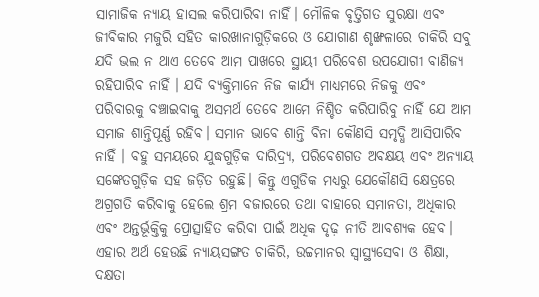ସାମାଜିକ ନ୍ୟାୟ ହାସଲ କରିପାରିବା ନାହିଁ। ମୌଳିକ ବୃତ୍ତିଗତ ସୁରକ୍ଷା ଏବଂ ଜୀବିକାର ମଜୁରି ସହିତ କାରଖାନାଗୁଡ଼ିକରେ ଓ ଯୋଗାଣ ଶୃଙ୍ଖଳାରେ ଚାକିରି ସବୁ ଯଦି ଭଲ ନ ଥାଏ ତେବେ ଆମ ପାଖରେ ସ୍ଥାୟୀ ପରିବେଶ ଉପଯୋଗୀ ବାଣିଜ୍ୟ ରହିପାରିବ ନାହିଁ । ଯଦି ବ୍ୟକ୍ତିମାନେ ନିଜ କାର୍ଯ୍ୟ ମାଧ୍ୟମରେ ନିଜକୁ ଏବଂ ପରିବାରକୁ ବଞ୍ଚାଇବାକୁ ଅସମର୍ଥ ତେବେ ଆମେ ନିଶ୍ଚିତ କରିପାରିବୁ ନାହିଁ ଯେ ଆମ ସମାଜ ଶାନ୍ତିପୂର୍ଣ୍ଣ ରହିବ। ସମାନ ଭାବେ ଶାନ୍ତି ବିନା କୌଣସି ସମୃଦ୍ଧି ଆସିପାରିବ ନାହିଁ । ବହୁ ସମୟରେ ଯୁଦ୍ଧଗୁଡ଼ିକ ଦାରିଦ୍ର୍ୟ, ପରିବେଶଗତ ଅବକ୍ଷୟ ଏବଂ ଅନ୍ୟାୟ ସଙ୍କେତଗୁଡ଼ିକ ସହ ଜଡ଼ିତ ରହୁଛି। କିନ୍ତୁ ଏଗୁଡିକ ମଧ୍ୟରୁ ଯେକୌଣସି କ୍ଷେତ୍ରରେ ଅଗ୍ରଗତି କରିବାକୁ ହେଲେ ଶ୍ରମ ବଜାରରେ ତଥା ବାହାରେ ସମାନତା, ଅଧିକାର ଏବଂ ଅନ୍ତର୍ଭୂକ୍ତିକୁ ପ୍ରୋତ୍ସାହିତ କରିବା ପାଇଁ ଅଧିକ ଦୃଢ଼ ନୀତି ଆବଶ୍ୟକ ହେବ। ଏହାର ଅର୍ଥ ହେଉଛି ନ୍ୟାୟସଙ୍ଗତ ଚାକିରି, ଉଚ୍ଚମାନର ସ୍ବାସ୍ଥ୍ୟସେବା ଓ ଶିକ୍ଷା, ଦକ୍ଷତା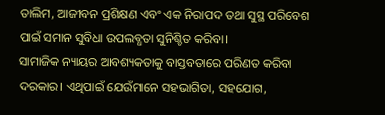ତାଲିମ, ଆଜୀବନ ପ୍ରଶିକ୍ଷଣ ଏବଂ ଏକ ନିରାପଦ ତଥା ସୁସ୍ଥ ପରିବେଶ ପାଇଁ ସମାନ ସୁବିଧା ଉପଲବ୍ଧତା ସୁନିଶ୍ଚିତ କରିବା।
ସାମାଜିକ ନ୍ୟାୟର ଆବଶ୍ୟକତାକୁ ବାସ୍ତବତାରେ ପରିଣତ କରିବା ଦରକାର। ଏଥିପାଇଁ ଯେଉଁମାନେ ସହଭାଗିତା, ସହଯୋଗ,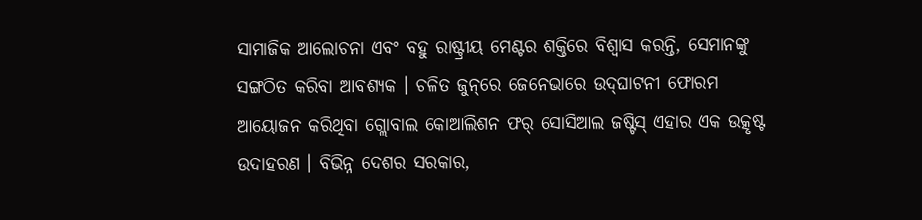ସାମାଜିକ ଆଲୋଚନା ଏବଂ ବହୁ ରାଷ୍ଟ୍ରୀୟ ମେଣ୍ଟର ଶକ୍ତିରେ ବିଶ୍ୱାସ କରନ୍ତି, ସେମାନଙ୍କୁ ସଙ୍ଗଠିତ କରିବା ଆବଶ୍ୟକ । ଚଳିତ ଜୁନ୍‌ରେ ଜେନେଭାରେ ଉଦ୍‌ଘାଟନୀ ଫୋରମ ଆୟୋଜନ କରିଥିବା ଗ୍ଲୋବାଲ କୋଆଲିଶନ ଫର୍‌ ସୋସିଆଲ ଜଷ୍ଟିସ୍‌ ଏହାର ଏକ ଉତ୍କୃଷ୍ଟ ଉଦାହରଣ । ବିଭିନ୍ନ ଦେଶର ସରକାର,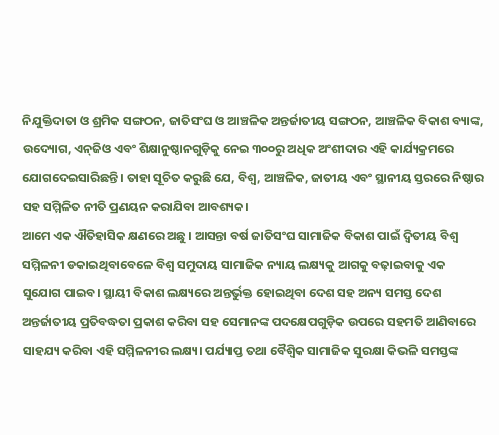ନିଯୁକ୍ତିଦାତା ଓ ଶ୍ରମିକ ସଙ୍ଗଠନ, ଜାତିସଂଘ ଓ ଆଞ୍ଚଳିକ ଅନ୍ତର୍ଜାତୀୟ ସଙ୍ଗଠନ, ଆଞ୍ଚଳିକ ବିକାଶ ବ୍ୟାଙ୍କ, ଉଦ୍ୟୋଗ, ଏନ୍‌ଜିଓ ଏବଂ ଶିକ୍ଷାନୁଷ୍ଠାନଗୁଡ଼ିକୁ ନେଇ ୩୦୦ରୁ ଅଧିକ ଅଂଶୀଦାର ଏହି କାର୍ଯ୍ୟକ୍ରମରେ ଯୋଗଦେଇସାରିଛନ୍ତି। ତାହା ସୂଚିତ କରୁଛି ଯେ, ବିଶ୍ୱ, ଆଞ୍ଚଳିକ, ଜାତୀୟ ଏବଂ ସ୍ଥାନୀୟ ସ୍ତରରେ ନିଷ୍ଠାର ସହ ସମ୍ମିଳିତ ନୀତି ପ୍ରଣୟନ କରାଯିବା ଆବଶ୍ୟକ।
ଆମେ ଏକ ଐତିହାସିକ କ୍ଷଣରେ ଅଛୁ । ଆସନ୍ତା ବର୍ଷ ଜାତିସଂଘ ସାମାଜିକ ବିକାଶ ପାଇଁ ଦ୍ୱିତୀୟ ବିଶ୍ୱ ସମ୍ମିଳନୀ ଡକାଇଥିବାବେଳେ ବିଶ୍ୱ ସମୁଦାୟ ସାମାଜିକ ନ୍ୟାୟ ଲକ୍ଷ୍ୟକୁ ଆଗକୁ ବଢ଼ାଇବାକୁ ଏକ ସୁଯୋଗ ପାଇବ। ସ୍ଥାୟୀ ବିକାଶ ଲକ୍ଷ୍ୟରେ ଅନ୍ତର୍ଭୁକ୍ତ ହୋଇଥିବା ଦେଶ ସହ ଅନ୍ୟ ସମସ୍ତ ଦେଶ ଅନ୍ତର୍ଜାତୀୟ ପ୍ରତିବଦ୍ଧତା ପ୍ରକାଶ କରିବା ସହ ସେମାନଙ୍କ ପଦକ୍ଷେପଗୁଡ଼ିକ ଉପରେ ସହମତି ଆଣିବାରେ ସାହଯ୍ୟ କରିବା ଏହି ସମ୍ମିଳନୀର ଲକ୍ଷ୍ୟ। ପର୍ଯ୍ୟାପ୍ତ ତଥା ବୈଶ୍ୱିକ ସାମାଜିକ ସୁରକ୍ଷା କିଭଳି ସମସ୍ତଙ୍କ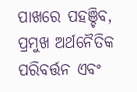ପାଖରେ ପହଞ୍ଚିବ, ପ୍ରମୁଖ ଅର୍ଥନୈତିକ ପରିବର୍ତ୍ତନ ଏବଂ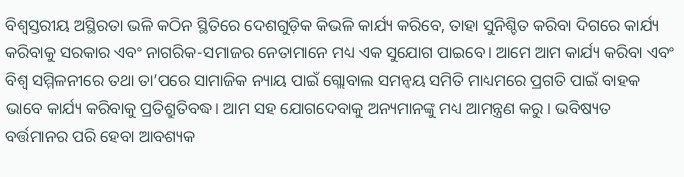ବିଶ୍ୱସ୍ତରୀୟ ଅସ୍ଥିରତା ଭଳି କଠିନ ସ୍ଥିତିରେ ଦେଶଗୁଡ଼ିକ କିଭଳି କାର୍ଯ୍ୟ କରିବେ, ତାହା ସୁନିଶ୍ଚିତ କରିବା ଦିଗରେ କାର୍ଯ୍ୟ କରିବାକୁ ସରକାର ଏବଂ ନାଗରିକ-ସମାଜର ନେତାମାନେ ମଧ୍ୟ ଏକ ସୁଯୋଗ ପାଇବେ। ଆମେ ଆମ କାର୍ଯ୍ୟ କରିବା ଏବଂ ବିଶ୍ୱ ସମ୍ମିଳନୀରେ ତଥା ତା’ପରେ ସାମାଜିକ ନ୍ୟାୟ ପାଇଁ ଗ୍ଲୋବାଲ ସମନ୍ବୟ ସମିତି ମାଧ୍ୟମରେ ପ୍ରଗତି ପାଇଁ ବାହକ ଭାବେ କାର୍ଯ୍ୟ କରିବାକୁ ପ୍ରତିଶ୍ରୁତିବଦ୍ଧ। ଆମ ସହ ଯୋଗଦେବାକୁ ଅନ୍ୟମାନଙ୍କୁ ମଧ୍ୟ ଆମନ୍ତ୍ରଣ କରୁ । ଭବିଷ୍ୟତ ବର୍ତ୍ତମାନର ପରି ହେବା ଆବଶ୍ୟକ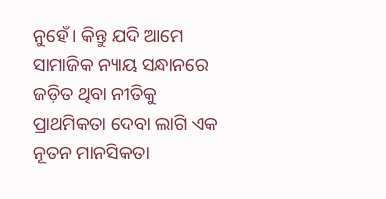ନୁହେଁ। କିନ୍ତୁ ଯଦି ଆମେ ସାମାଜିକ ନ୍ୟାୟ ସନ୍ଧାନରେ ଜଡ଼ିତ ଥିବା ନୀତିକୁ ପ୍ରାଥମିକତା ଦେବା ଲାଗି ଏକ ନୂତନ ମାନସିକତା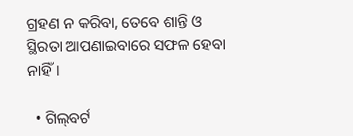ଗ୍ରହଣ ନ କରିବା, ତେବେ ଶାନ୍ତି ଓ ସ୍ଥିରତା ଆପଣାଇବାରେ ସଫଳ ହେବା ନାହିଁ।

  • ଗିଲ୍‌ବର୍ଟ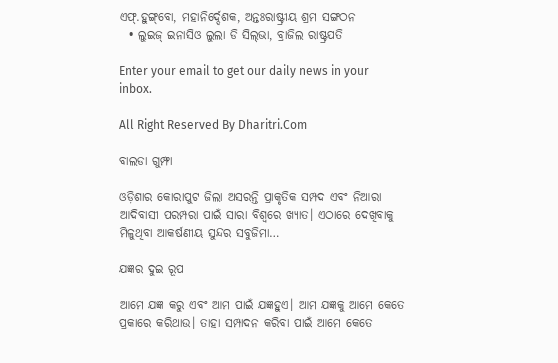ଏଫ୍‌.ହୁଙ୍ଗ୍‌ବୋ, ମହାନିର୍ଦ୍ଦେଶକ, ଅନ୍ତଃରାଷ୍ଟ୍ରୀୟ ଶ୍ରମ ସଙ୍ଗଠନ
  • ଲୁଇଜ୍‌ ଇନାସିଓ ଲୁଲା ଡି ସିଲ୍‌ଭା, ବ୍ରାଜିଲ ରାଷ୍ଟ୍ରପତି

Enter your email to get our daily news in your inbox.

All Right Reserved By Dharitri.Com

ବାଲଡା ଗୁମ୍ଫା

ଓଡ଼ିଶାର କୋରାପୁଟ ଜିଲା ଅସରନ୍ତି ପ୍ରାକୃତିକ ସମ୍ପଦ ଏବଂ ନିଆରା ଆଦିବାସୀ ପରମ୍ପରା ପାଇଁ ସାରା ବିଶ୍ବରେ ଖ୍ୟାତ। ଏଠାରେ ଦେଖିବାକୁ ମିଳୁଥିବା ଆକର୍ଷଣୀୟ ସୁନ୍ଦର ସବୁଜିମା…

ଯଜ୍ଞର ଦୁଇ ରୂପ

ଆମେ ଯଜ୍ଞ କରୁ ଏବଂ ଆମ ପାଇଁ ଯଜ୍ଞହୁଏ। ଆମ ଯଜ୍ଞକୁ ଆମେ କେତେ ପ୍ରକାରେ କରିଥାଉ। ତାହା ସମ୍ପାଦନ କରିବା ପାଇଁ ଆମେ କେତେ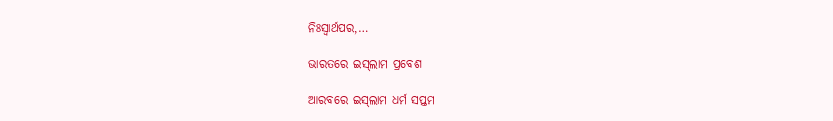ନିଃସ୍ବାର୍ଥପର,…

ଭାରତରେ ଇସ୍‌ଲାମ ପ୍ରବେଶ

ଆରବରେ ଇସ୍‌ଲାମ ଧର୍ମ ସପ୍ତମ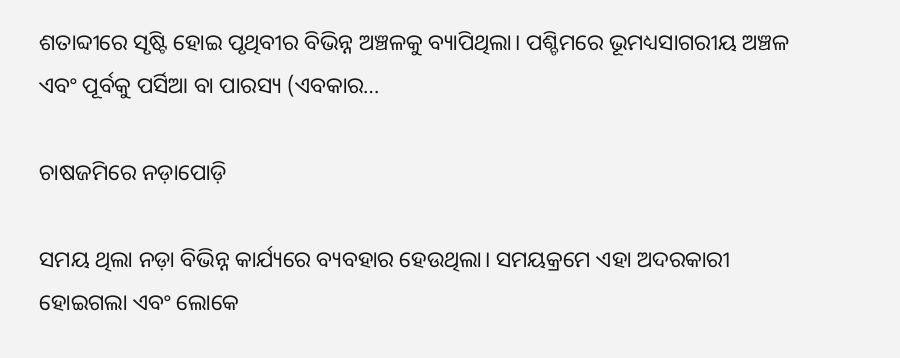ଶତାବ୍ଦୀରେ ସୃଷ୍ଟି ହୋଇ ପୃଥିବୀର ବିଭିନ୍ନ ଅଞ୍ଚଳକୁ ବ୍ୟାପିଥିଲା। ପଶ୍ଚିମରେ ଭୂମଧ୍ୟସାଗରୀୟ ଅଞ୍ଚଳ ଏବଂ ପୂର୍ବକୁ ପର୍ସିଆ ବା ପାରସ୍ୟ (ଏବକାର…

ଚାଷଜମିରେ ନଡ଼ାପୋଡ଼ି

ସମୟ ଥିଲା ନଡ଼ା ବିଭିନ୍ନ କାର୍ଯ୍ୟରେ ବ୍ୟବହାର ହେଉଥିଲା। ସମୟକ୍ରମେ ଏହା ଅଦରକାରୀ ହୋଇଗଲା ଏବଂ ଲୋକେ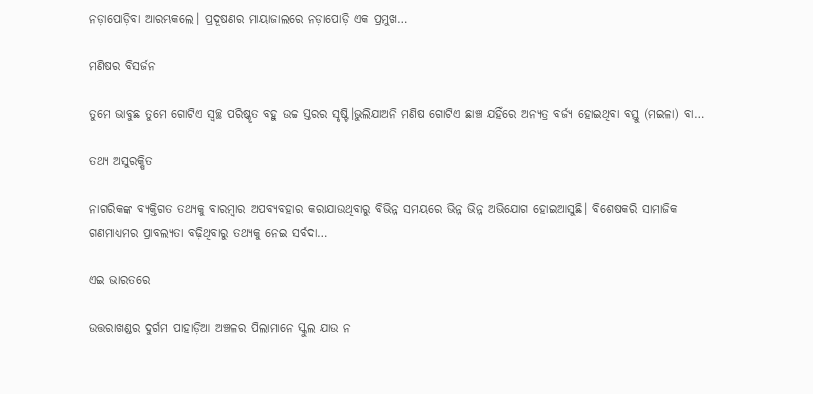ନଡ଼ାପୋଡ଼ିବା ଆରମ୍ଭକଲେ। ପ୍ରଦୂଷଣର ମାୟାଜାଲରେ ନଡ଼ାପୋଡ଼ି ଏକ ପ୍ରମୁଖ…

ମଣିଷର ବିସର୍ଜନ

ତୁମେ ଭାବୁଛ ତୁମେ ଗୋଟିଏ ସ୍ବଚ୍ଛ ପରିଷ୍କୃତ ବହୁ ଉଚ୍ଚ ସ୍ତରର ସୃଷ୍ଟି।ଭୁଲିଯାଅନି ମଣିଷ ଗୋଟିଏ ଛାଞ୍ଚ ଯହିଁରେ ଅନ୍ୟତ୍ର ବର୍ଜ୍ୟ ହୋଇଥିବା ବସ୍ତୁ (ମଇଳା) ବା…

ତଥ୍ୟ ଅସୁରକ୍ଷିତ

ନାଗରିକଙ୍କ ବ୍ୟକ୍ତିଗତ ତଥ୍ୟକୁ ବାରମ୍ବାର ଅପବ୍ୟବହାର କରାଯାଉଥିବାରୁ ବିଭିନ୍ନ ସମୟରେ ଭିନ୍ନ ଭିନ୍ନ ଅଭିଯୋଗ ହୋଇଆସୁଛି। ବିଶେଷକରି ସାମାଜିକ ଗଣମାଧ୍ୟମର ପ୍ରାବଲ୍ୟତା ବଢ଼ିଥିବାରୁ ତଥ୍ୟକୁ ନେଇ ସର୍ବଦା…

ଏଇ ଭାରତରେ

ଉତ୍ତରାଖଣ୍ଡର ଦୁର୍ଗମ ପାହାଡ଼ିଆ ଅଞ୍ଚଳର ପିଲାମାନେ ସ୍କୁଲ ଯାଉ ନ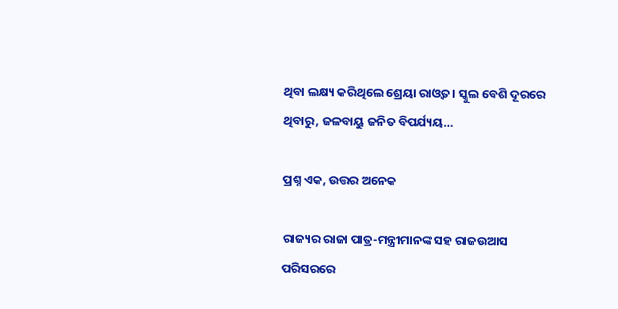ଥିବା ଲକ୍ଷ୍ୟ କରିଥିଲେ ଶ୍ରେୟା ରାଓ୍ବତ। ସ୍କୁଲ ବେଶି ଦୂରରେ ଥିବାରୁ, ଜଳବାୟୁ ଜନିତ ବିପର୍ଯ୍ୟୟ…

ପ୍ରଶ୍ନ ଏକ, ଉତ୍ତର ଅନେକ

ରାଜ୍ୟର ରାଜା ପାତ୍ର-ମନ୍ତ୍ରୀମାନଙ୍କ ସହ ରାଜଉଆସ ପରିସରରେ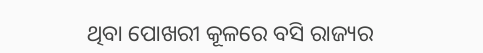ଥିବା ପୋଖରୀ କୂଳରେ ବସି ରାଜ୍ୟର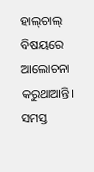ହାଲ୍‌ଚାଲ୍‌ ବିଷୟରେ ଆଲୋଚନା କରୁଥାଆନ୍ତି। ସମସ୍ତ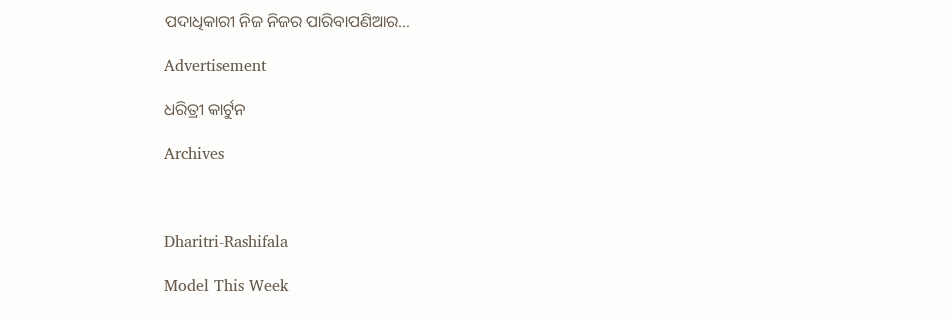ପଦାଧିକାରୀ ନିଜ ନିଜର ପାରିବାପଣିଆର…

Advertisement

ଧରିତ୍ରୀ କାର୍ଟୁନ

Archives



Dharitri-Rashifala

Model This Week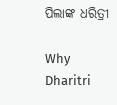ପିଲାଙ୍କ ଧରିତ୍ରୀ

Why Dharitri